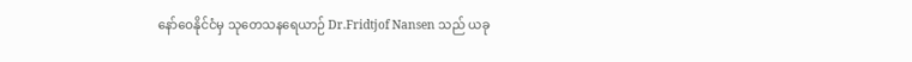နော်ဝေနိုင်ငံမှ သုတေသနရေယာဉ် Dr.Fridtjof Nansen သည် ယခု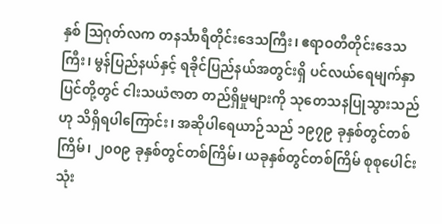နှစ် သြဂုတ်လက တနင်္သာရီတိုင်းဒေသကြီး၊ ဧရာဝတီတိုင်းဒေသကြီး၊ မွန်ပြည်နယ်နှင့် ရခိုင်ပြည်နယ်အတွင်းရှိ ပင်လယ်ရေမျက်နှာပြင်တို့တွင် ငါးသယံဇာတ တည်ရှိမှုများကို သုတေသနပြုသွားသည်ဟု သိရှိရပါကြောင်း၊ အဆိုပါရေယာဉ်သည် ၁၉၇၉ ခုနှစ်တွင်တစ်ကြိမ်၊ ၂၀၀၉ ခုနှစ်တွင်တစ်ကြိမ်၊ ယခုနှစ်တွင်တစ်ကြိမ် စုစုပေါင်း သုံး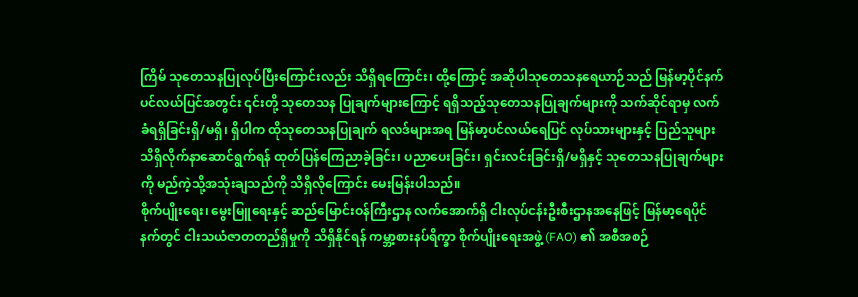ကြိမ် သုတေသနပြုလုပ်ပြီးကြောင်းလည်း သိရှိရကြောင်း၊ ထို့ကြောင့် အဆိုပါသုတေသနရေယာဉ်သည် မြန်မာ့ပိုင်နက် ပင်လယ်ပြင်အတွင်း ၎င်းတို့ သုတေသန ပြုချက်များကြောင့် ရရှိသည့်သုတေသနပြုချက်များကို သက်ဆိုင်ရာမှ လက်ခံရရှိခြင်းရှိ/မရှိ၊ ရှိပါက ထိုသုတေသနပြုချက် ရလဒ်များအရ မြန်မာ့ပင်လယ်ရေပြင် လုပ်သားများနှင့် ပြည်သူများ သိရှိလိုက်နာဆောင်ရွက်ရန် ထုတ်ပြန်ကြေညာခဲ့ခြင်း၊ ပညာပေးခြင်း၊ ရှင်းလင်းခြင်းရှိ/မရှိနှင့် သုတေသနပြုချက်များကို မည်ကဲ့သို့အသုံးချသည်ကို သိရှိလိုကြောင်း မေးမြန်းပါသည်။
စိုက်ပျိုးရေး၊ မွေးမြူရေးနှင့် ဆည်မြောင်းဝန်ကြီးဌာန လက်အောက်ရှိ ငါးလုပ်ငန်းဦးစီးဌာနအနေဖြင့် မြန်မာ့ရေပိုင်နက်တွင် ငါးသယံဇာတတည်ရှိမှုကို သိရှိနိုင်ရန် ကမ္ဘာ့စားနပ်ရိက္ခာ စိုက်ပျိုးရေးအဖွဲ့ (FAO) ၏ အစီအစဉ်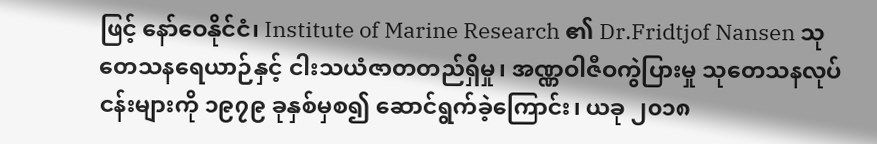ဖြင့် နော်ဝေနိုင်ငံ၊ Institute of Marine Research ၏ Dr.Fridtjof Nansen သုတေသနရေယာဉ်နှင့် ငါးသယံဇာတတည်ရှိမှု၊ အဏ္ဏဝါဇီဝကွဲပြားမှု သုတေသနလုပ်ငန်းများကို ၁၉၇၉ ခုနှစ်မှစ၍ ဆောင်ရွက်ခဲ့ကြောင်း၊ ယခု ၂၀၁၈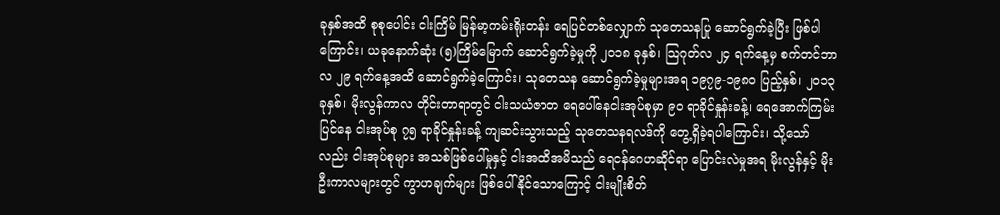ခုနှစ်အထိ စုစုပေါင်း ငါးကြိမ် မြန်မာ့ကမ်းရိုးတန်း ရေပြင်တစ်လျှောက် သုတေသနပြု ဆောင်ရွက်ခဲ့ပြီး ဖြစ်ပါကြောင်း၊ ယခုနောက်ဆုံး (၅)ကြိမ်မြောက် ဆောင်ရွက်ခဲ့မှုကို ၂၀၁၈ ခုနှစ်၊ သြဂုတ်လ ၂၄ ရက်နေ့မှ စက်တင်ဘာလ ၂၉ ရက်နေ့အထိ ဆောင်ရွက်ခဲ့ကြောင်း၊ သုတေသန ဆောင်ရွက်ခဲ့မှုများအရ ၁၉၇၉-၁၉၈၀ ပြည့်နှစ်၊ ၂၀၁၃ ခုနှစ်၊ မိုးလွန်ကာလ တိုင်းတာရာတွင် ငါးသယံဇာတ ရေပေါ်နေငါးအုပ်စုမှာ ၉၀ ရာခိုင်နှုန်းခန့်၊ ရေအောက်ကြမ်းပြင်နေ ငါးအုပ်စု ၇၅ ရာခိုင်နှုန်းခန့် ကျဆင်းသွားသည့် သုတေသနရလဒ်ကို တွေ့ရှိခဲ့ရပါကြောင်း၊ သို့သော်လည်း ငါးအုပ်စုများ အသစ်ဖြစ်ပေါ်မှုနှင့် ငါးအထိအမိသည် ရေငန်ဂေဟဆိုင်ရာ ပြောင်းလဲမှုအရ မိုးလွန်နှင့် မိုးဦးကာလများတွင် ကွာဟချက်များ ဖြစ်ပေါ်နိုင်သောကြောင့် ငါးမျိုးစိတ်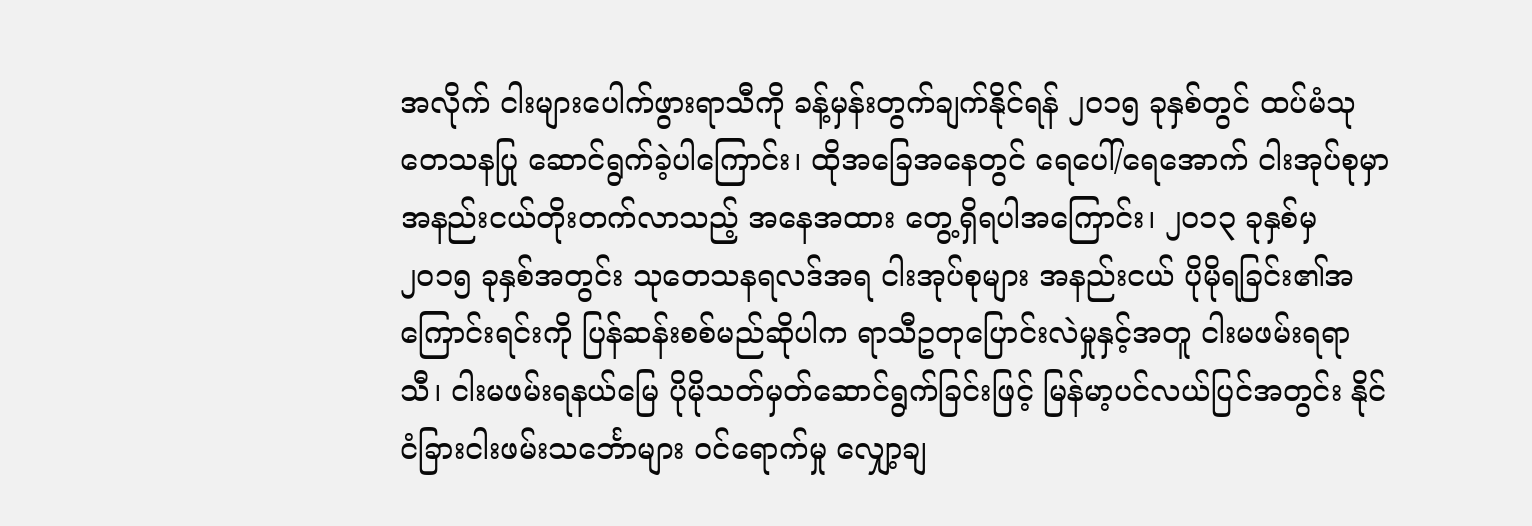အလိုက် ငါးများပေါက်ဖွားရာသီကို ခန့်မှန်းတွက်ချက်နိုင်ရန် ၂၀၁၅ ခုနှစ်တွင် ထပ်မံသုတေသနပြု ဆောင်ရွက်ခဲ့ပါကြောင်း၊ ထိုအခြေအနေတွင် ရေပေါ်/ရေအောက် ငါးအုပ်စုမှာ အနည်းငယ်တိုးတက်လာသည့် အနေအထား တွေ့ရှိရပါအကြောင်း၊ ၂၀၁၃ ခုနှစ်မှ ၂၀၁၅ ခုနှစ်အတွင်း သုတေသနရလဒ်အရ ငါးအုပ်စုများ အနည်းငယ် ပိုမိုရခြင်း၏အကြောင်းရင်းကို ပြန်ဆန်းစစ်မည်ဆိုပါက ရာသီဥတုပြောင်းလဲမှုနှင့်အတူ ငါးမဖမ်းရရာသီ၊ ငါးမဖမ်းရနယ်မြေ ပိုမိုသတ်မှတ်ဆောင်ရွက်ခြင်းဖြင့် မြန်မာ့ပင်လယ်ပြင်အတွင်း နိုင်ငံခြားငါးဖမ်းသင်္ဘောများ ဝင်ရောက်မှု လျှော့ချ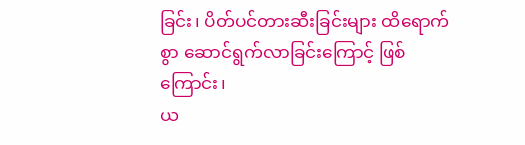ခြင်း၊ ပိတ်ပင်တားဆီးခြင်းများ ထိရောက်စွာ ဆောင်ရွက်လာခြင်းကြောင့် ဖြစ်ကြောင်း၊
ယ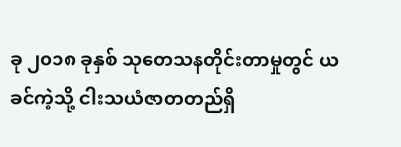ခု ၂၀၁၈ ခုနှစ် သုတေသနတိုင်းတာမှုတွင် ယခင်ကဲ့သို့ ငါးသယံဇာတတည်ရှိ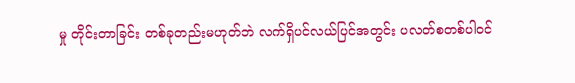မှု တိုင်းတာခြင်း တစ်ခုတည်းမဟုတ်ဘဲ လက်ရှိပင်လယ်ပြင်အတွင်း ပလတ်စတစ်ပါဝင်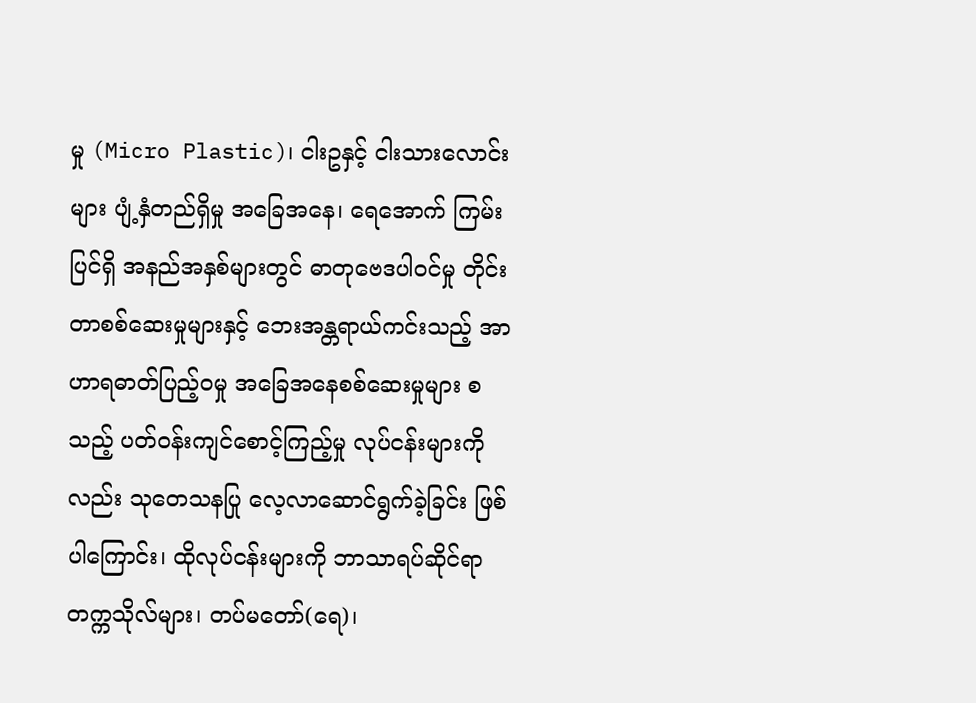မှု (Micro Plastic)၊ ငါးဥနှင့် ငါးသားလောင်းများ ပျံ့နှံတည်ရှိမှု အခြေအနေ၊ ရေအောက် ကြမ်းပြင်ရှိ အနည်အနှစ်များတွင် ဓာတုဗေဒပါဝင်မှု တိုင်းတာစစ်ဆေးမှုများနှင့် ဘေးအန္တရာယ်ကင်းသည့် အာဟာရဓာတ်ပြည့်ဝမှု အခြေအနေစစ်ဆေးမှုများ စသည့် ပတ်ဝန်းကျင်စောင့်ကြည့်မှု လုပ်ငန်းများကိုလည်း သုတေသနပြု လေ့လာဆောင်ရွက်ခဲ့ခြင်း ဖြစ်ပါကြောင်း၊ ထိုလုပ်ငန်းများကို ဘာသာရပ်ဆိုင်ရာ တက္ကသိုလ်များ၊ တပ်မတော်(ရေ)၊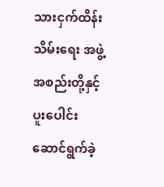သားငှက်ထိန်းသိမ်းရေး အဖွဲ့အစည်းတို့နှင့် ပူးပေါင်းဆောင်ရွက်ခဲ့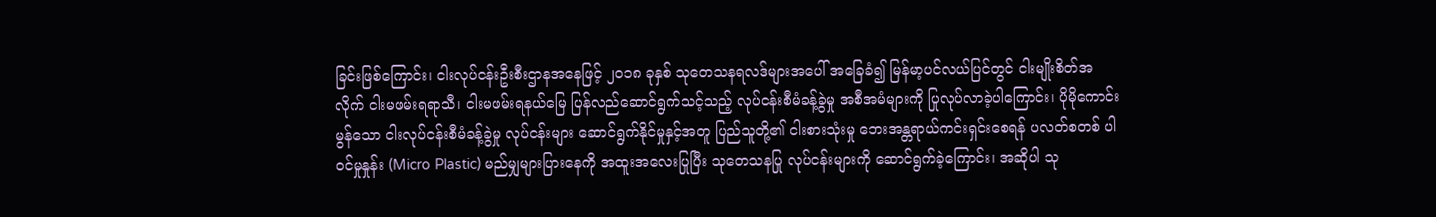ခြင်းဖြစ်ကြောင်း၊ ငါးလုပ်ငန်းဦးစီးဌာနအနေဖြင့် ၂၀၁၈ ခုနှစ် သုတေသနရလဒ်များအပေါ် အခြေခံ၍ မြန်မာ့ပင်လယ်ပြင်တွင် ငါးမျိုးစိတ်အလိုက် ငါးမဖမ်းရရာသီ၊ ငါးမဖမ်းရနယ်မြေ ပြန်လည်ဆောင်ရွက်သင့်သည့် လုပ်ငန်းစီမံခန့်ခွဲမှု အစီအမံများကို ပြုလုပ်လာခဲ့ပါကြောင်း၊ ပိုမိုကောင်းမွန်သော ငါးလုပ်ငန်းစီမံခန့်ခွဲမှု လုပ်ငန်းများ ဆောင်ရွက်နိုင်မှုနှင့်အတူ ပြည်သူတို့၏ ငါးစားသုံးမှု ဘေးအန္တရာယ်ကင်းရှင်းစေရန် ပလတ်စတစ် ပါဝင်မှုနှုန်း (Micro Plastic) မည်မျှများပြားနေကို အထူးအလေးပြုပြီး သုတေသနပြု လုပ်ငန်းများကို ဆောင်ရွက်ခဲ့ကြောင်း၊ အဆိုပါ သု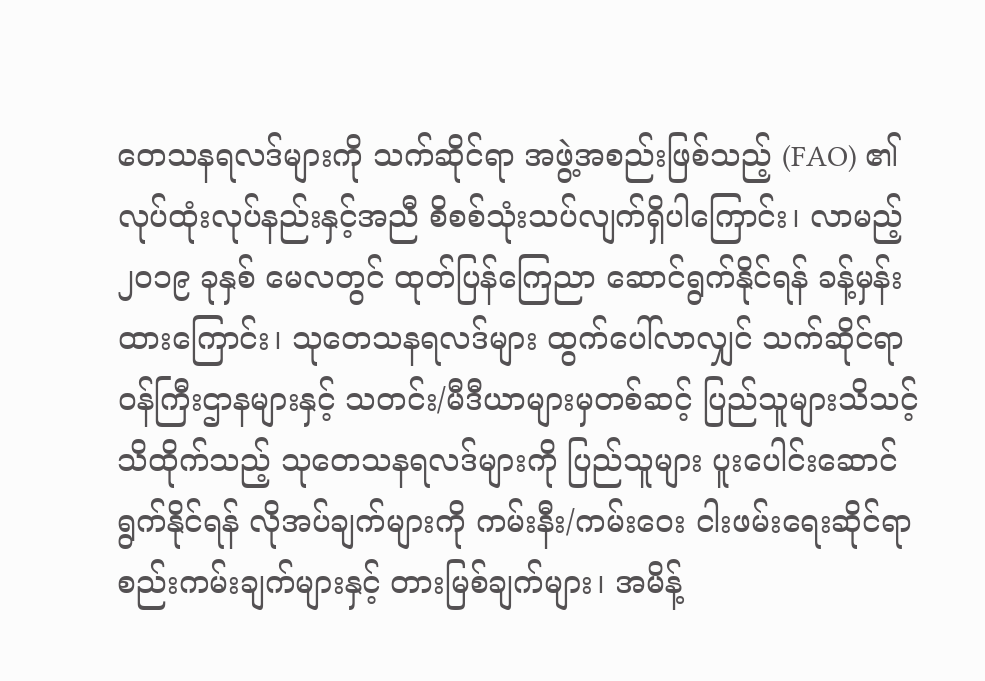တေသနရလဒ်များကို သက်ဆိုင်ရာ အဖွဲ့အစည်းဖြစ်သည့် (FAO) ၏ လုပ်ထုံးလုပ်နည်းနှင့်အညီ စိစစ်သုံးသပ်လျက်ရှိပါကြောင်း၊ လာမည့် ၂၀၁၉ ခုနှစ် မေလတွင် ထုတ်ပြန်ကြေညာ ဆောင်ရွက်နိုင်ရန် ခန့်မှန်းထားကြောင်း၊ သုတေသနရလဒ်များ ထွက်ပေါ်လာလျှင် သက်ဆိုင်ရာဝန်ကြီးဌာနများနှင့် သတင်း/မီဒီယာများမှတစ်ဆင့် ပြည်သူများသိသင့်သိထိုက်သည့် သုတေသနရလဒ်များကို ပြည်သူများ ပူးပေါင်းဆောင်ရွက်နိုင်ရန် လိုအပ်ချက်များကို ကမ်းနီး/ကမ်းဝေး ငါးဖမ်းရေးဆိုင်ရာ စည်းကမ်းချက်များနှင့် တားမြစ်ချက်များ၊ အမိန့်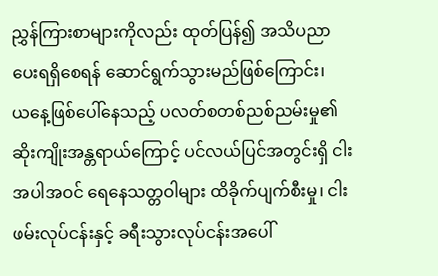ညွှန်ကြားစာများကိုလည်း ထုတ်ပြန်၍ အသိပညာပေးရရှိစေရန် ဆောင်ရွက်သွားမည်ဖြစ်ကြောင်း၊
ယနေ့ဖြစ်ပေါ်နေသည့် ပလတ်စတစ်ညစ်ညမ်းမှု၏ ဆိုးကျိုးအန္တရာယ်ကြောင့် ပင်လယ်ပြင်အတွင်းရှိ ငါးအပါအဝင် ရေနေသတ္တဝါများ ထိခိုက်ပျက်စီးမှု၊ ငါးဖမ်းလုပ်ငန်းနှင့် ခရီးသွားလုပ်ငန်းအပေါ်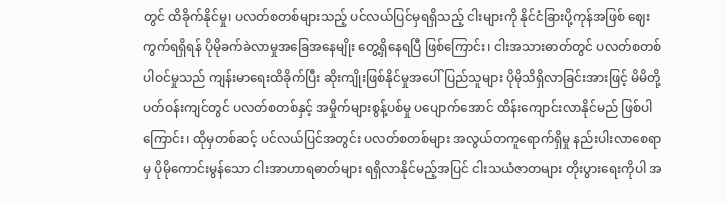တွင် ထိခိုက်နိုင်မှု၊ ပလတ်စတစ်များသည့် ပင်လယ်ပြင်မှရရှိသည့် ငါးများကို နိုင်ငံခြားပို့ကုန်အဖြစ် ဈေးကွက်ရရှိရန် ပိုမိုခက်ခဲလာမှုအခြေအနေမျိုး တွေ့ရှိနေရပြီ ဖြစ်ကြောင်း၊ ငါးအသားဓာတ်တွင် ပလတ်စတစ်ပါဝင်မှုသည် ကျန်းမာရေးထိခိုက်ပြီး ဆိုးကျိုးဖြစ်နိုင်မှုအပေါ် ပြည်သူများ ပိုမိုသိရှိလာခြင်းအားဖြင့် မိမိတို့ပတ်ဝန်းကျင်တွင် ပလတ်စတစ်နှင့် အမှိုက်များစွန့်ပစ်မှု ပပျောက်အောင် ထိန်းကျောင်းလာနိုင်မည် ဖြစ်ပါကြောင်း၊ ထိုမှတစ်ဆင့် ပင်လယ်ပြင်အတွင်း ပလတ်စတစ်များ အလွယ်တကူရောက်ရှိမှု နည်းပါးလာစေရာမှ ပိုမိုကောင်းမွန်သော ငါးအာဟာရဓာတ်များ ရရှိလာနိုင်မည့်အပြင် ငါးသယံဇာတများ တိုးပွားရေးကိုပါ အ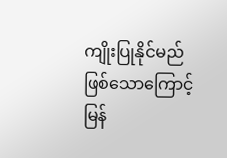ကျိုးပြုနိုင်မည် ဖြစ်သောကြောင့် မြန်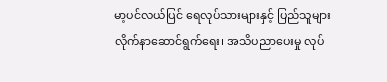မာ့ပင်လယ်ပြင် ရေလုပ်သားများနှင့် ပြည်သူများ လိုက်နာဆောင်ရွက်ရေး၊ အသိပညာပေးမှု လုပ်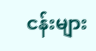ငန်းများ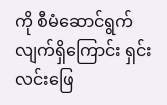ကို စီမံဆောင်ရွက်လျက်ရှိကြောင်း ရှင်းလင်းဖြေ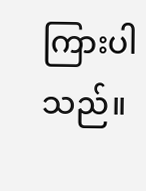ကြားပါသည်။